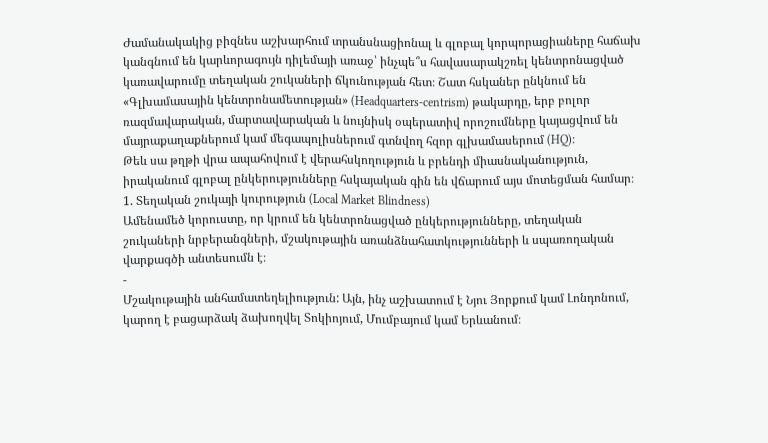Ժամանակակից բիզնես աշխարհում տրանսնացիոնալ և գլոբալ կորպորացիաները հաճախ կանգնում են կարևորագույն դիլեմայի առաջ՝ ինչպե՞ս հավասարակշռել կենտրոնացված կառավարումը տեղական շուկաների ճկունության հետ։ Շատ հսկաներ ընկնում են «Գլխամասային կենտրոնամետության» (Headquarters-centrism) թակարդը, երբ բոլոր ռազմավարական, մարտավարական և նույնիսկ օպերատիվ որոշումները կայացվում են մայրաքաղաքներում կամ մեգապոլիսներում գտնվող հզոր գլխամասերում (HQ)։
Թեև սա թղթի վրա ապահովում է վերահսկողություն և բրենդի միասնականություն, իրականում գլոբալ ընկերությունները հսկայական գին են վճարում այս մոտեցման համար։
1. Տեղական շուկայի կուրություն (Local Market Blindness)
Ամենամեծ կորուստը, որ կրում են կենտրոնացված ընկերությունները, տեղական շուկաների նրբերանգների, մշակութային առանձնահատկությունների և սպառողական վարքագծի անտեսումն է։
-
Մշակութային անհամատեղելիություն: Այն, ինչ աշխատում է Նյու Յորքում կամ Լոնդոնում, կարող է բացարձակ ձախողվել Տոկիոյում, Մումբայում կամ Երևանում։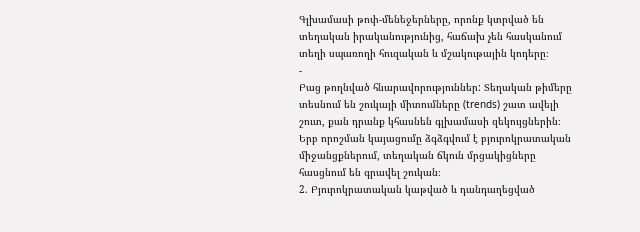Գլխամասի թոփ-մենեջերները, որոնք կտրված են տեղական իրականությունից, հաճախ չեն հասկանում տեղի սպառողի հուզական և մշակութային կոդերը։
-
Բաց թողնված հնարավորություններ: Տեղական թիմերը տեսնում են շուկայի միտումները (trends) շատ ավելի շուտ, քան դրանք կհասնեն գլխամասի զեկույցներին։ Երբ որոշման կայացումը ձգձգվում է բյուրոկրատական միջանցքներում, տեղական ճկուն մրցակիցները հասցնում են գրավել շուկան։
2. Բյուրոկրատական կաթված և դանդաղեցված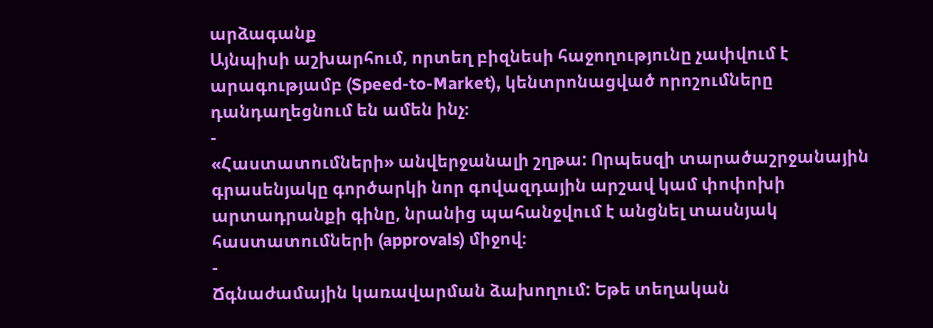արձագանք
Այնպիսի աշխարհում, որտեղ բիզնեսի հաջողությունը չափվում է արագությամբ (Speed-to-Market), կենտրոնացված որոշումները դանդաղեցնում են ամեն ինչ։
-
«Հաստատումների» անվերջանալի շղթա: Որպեսզի տարածաշրջանային գրասենյակը գործարկի նոր գովազդային արշավ կամ փոփոխի արտադրանքի գինը, նրանից պահանջվում է անցնել տասնյակ հաստատումների (approvals) միջով։
-
Ճգնաժամային կառավարման ձախողում: Եթե տեղական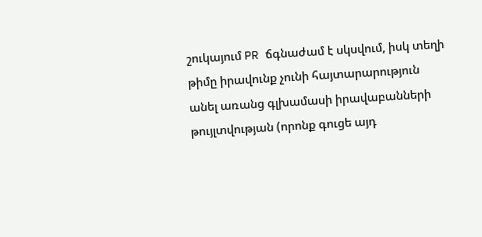շուկայում PR ճգնաժամ է սկսվում, իսկ տեղի թիմը իրավունք չունի հայտարարություն անել առանց գլխամասի իրավաբանների թույլտվության (որոնք գուցե այդ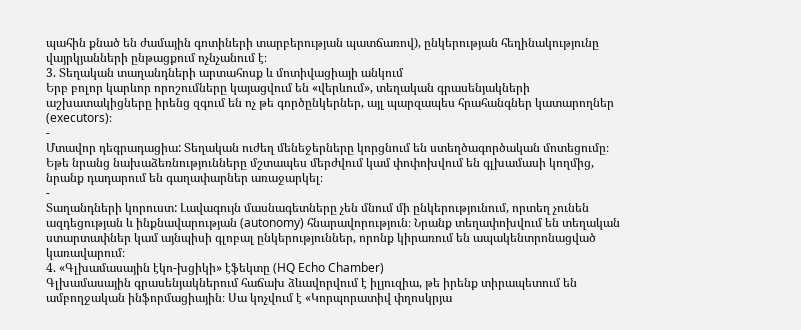պահին քնած են ժամային գոտիների տարբերության պատճառով), ընկերության հեղինակությունը վայրկյանների ընթացքում ոչնչանում է։
3. Տեղական տաղանդների արտահոսք և մոտիվացիայի անկում
Երբ բոլոր կարևոր որոշումները կայացվում են «վերևում», տեղական գրասենյակների աշխատակիցները իրենց զգում են ոչ թե գործընկերներ, այլ պարզապես հրահանգներ կատարողներ (executors)։
-
Մտավոր դեգրադացիա: Տեղական ուժեղ մենեջերները կորցնում են ստեղծագործական մոտեցումը։ Եթե նրանց նախաձեռնությունները մշտապես մերժվում կամ փոփոխվում են գլխամասի կողմից, նրանք դադարում են գաղափարներ առաջարկել։
-
Տաղանդների կորուստ: Լավագույն մասնագետները չեն մնում մի ընկերությունում, որտեղ չունեն ազդեցության և ինքնավարության (autonomy) հնարավորություն։ Նրանք տեղափոխվում են տեղական ստարտափներ կամ այնպիսի գլոբալ ընկերություններ, որոնք կիրառում են ապակենտրոնացված կառավարում։
4. «Գլխամասային էկո-խցիկի» էֆեկտը (HQ Echo Chamber)
Գլխամասային գրասենյակներում հաճախ ձևավորվում է իլյուզիա, թե իրենք տիրապետում են ամբողջական ինֆորմացիային։ Սա կոչվում է «Կորպորատիվ փղոսկրյա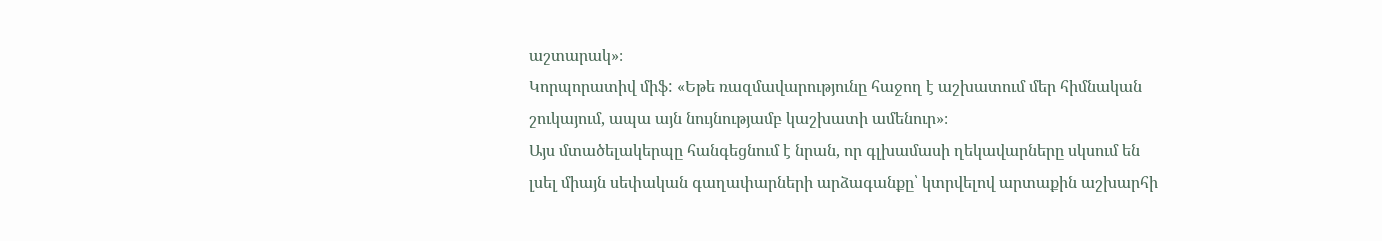աշտարակ»։
Կորպորատիվ միֆ: «Եթե ռազմավարությունը հաջող է աշխատում մեր հիմնական շուկայում, ապա այն նույնությամբ կաշխատի ամենուր»։
Այս մտածելակերպը հանգեցնում է նրան, որ գլխամասի ղեկավարները սկսում են լսել միայն սեփական գաղափարների արձագանքը՝ կտրվելով արտաքին աշխարհի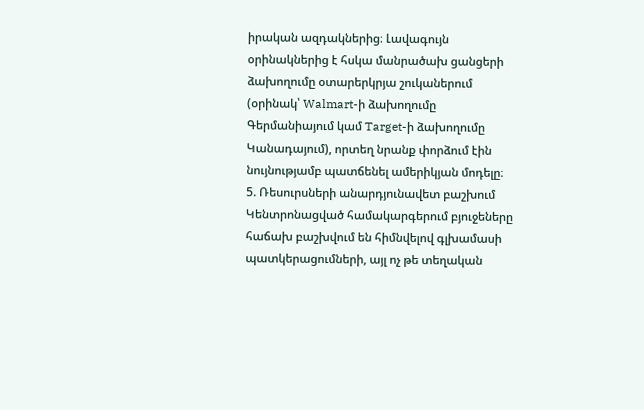իրական ազդակներից։ Լավագույն օրինակներից է հսկա մանրածախ ցանցերի ձախողումը օտարերկրյա շուկաներում (օրինակ՝ Walmart-ի ձախողումը Գերմանիայում կամ Target-ի ձախողումը Կանադայում), որտեղ նրանք փորձում էին նույնությամբ պատճենել ամերիկյան մոդելը։
5. Ռեսուրսների անարդյունավետ բաշխում
Կենտրոնացված համակարգերում բյուջեները հաճախ բաշխվում են հիմնվելով գլխամասի պատկերացումների, այլ ոչ թե տեղական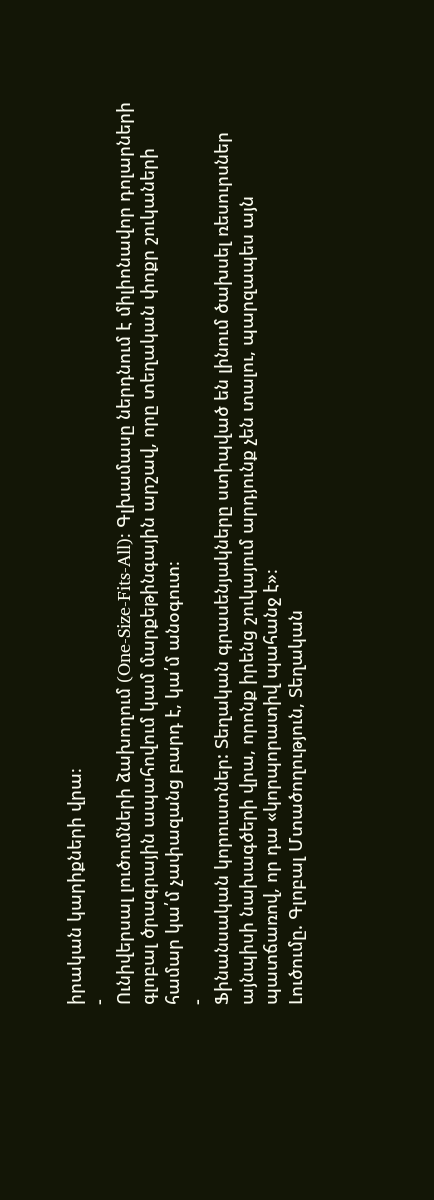իրական կարիքների վրա։
-
Ունիվերսալ լուծումների ձախողում (One-Size-Fits-All): Գլխամասը ներդնում է միլիոնավոր դոլարների գլոբալ ծրագրային ապահովում կամ մարքեթինգային արշավ, որը տեղական փոքր շուկաների համար կա՛մ չափազանց բարդ է, կա՛մ անօգուտ։
-
Ֆինանսական կորուստներ: Տեղական գրասենյակները ստիպված են լինում ծախսել ռեսուրսներ այնպիսի նախագծերի վրա, որոնք իրենց շուկայում արդյունք չեն տալու, պարզապես այն պատճառով, որ դա «կորպորատիվ պահանջ է»։
Լուծումը. Գլոբալ Մտածողություն, Տեղական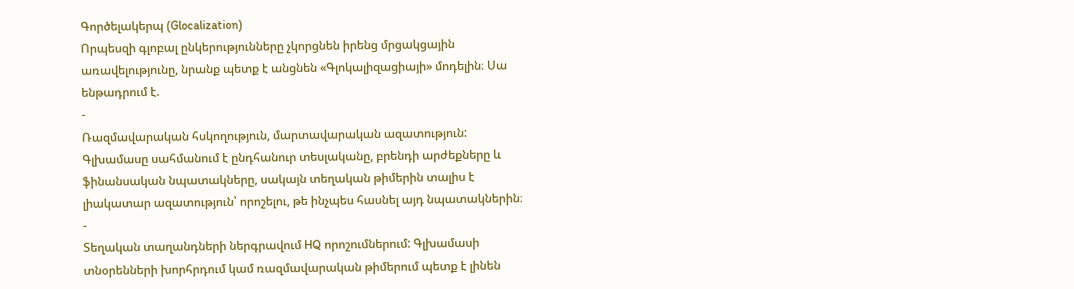Գործելակերպ (Glocalization)
Որպեսզի գլոբալ ընկերությունները չկորցնեն իրենց մրցակցային առավելությունը, նրանք պետք է անցնեն «Գլոկալիզացիայի» մոդելին։ Սա ենթադրում է.
-
Ռազմավարական հսկողություն, մարտավարական ազատություն: Գլխամասը սահմանում է ընդհանուր տեսլականը, բրենդի արժեքները և ֆինանսական նպատակները, սակայն տեղական թիմերին տալիս է լիակատար ազատություն՝ որոշելու, թե ինչպես հասնել այդ նպատակներին։
-
Տեղական տաղանդների ներգրավում HQ որոշումներում: Գլխամասի տնօրենների խորհրդում կամ ռազմավարական թիմերում պետք է լինեն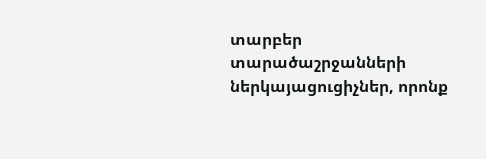տարբեր տարածաշրջանների ներկայացուցիչներ, որոնք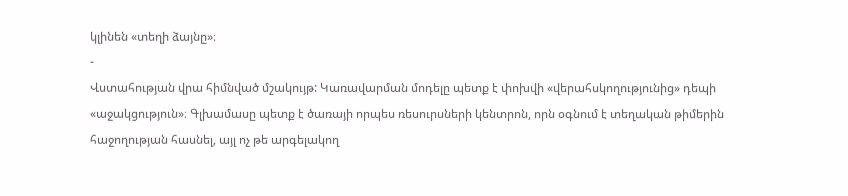կլինեն «տեղի ձայնը»։
-
Վստահության վրա հիմնված մշակույթ: Կառավարման մոդելը պետք է փոխվի «վերահսկողությունից» դեպի «աջակցություն»։ Գլխամասը պետք է ծառայի որպես ռեսուրսների կենտրոն, որն օգնում է տեղական թիմերին հաջողության հասնել, այլ ոչ թե արգելակող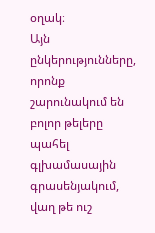օղակ։
Այն ընկերությունները, որոնք շարունակում են բոլոր թելերը պահել գլխամասային գրասենյակում, վաղ թե ուշ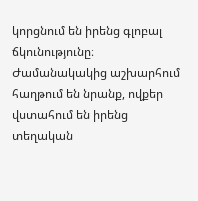կորցնում են իրենց գլոբալ ճկունությունը։ Ժամանակակից աշխարհում հաղթում են նրանք, ովքեր վստահում են իրենց տեղական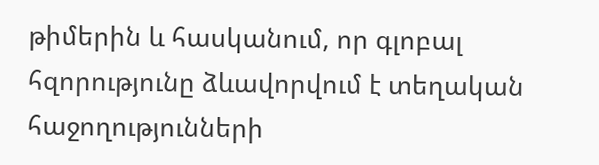թիմերին և հասկանում, որ գլոբալ հզորությունը ձևավորվում է տեղական հաջողությունների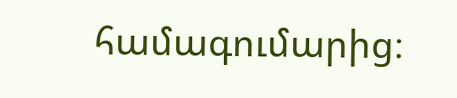համագումարից։